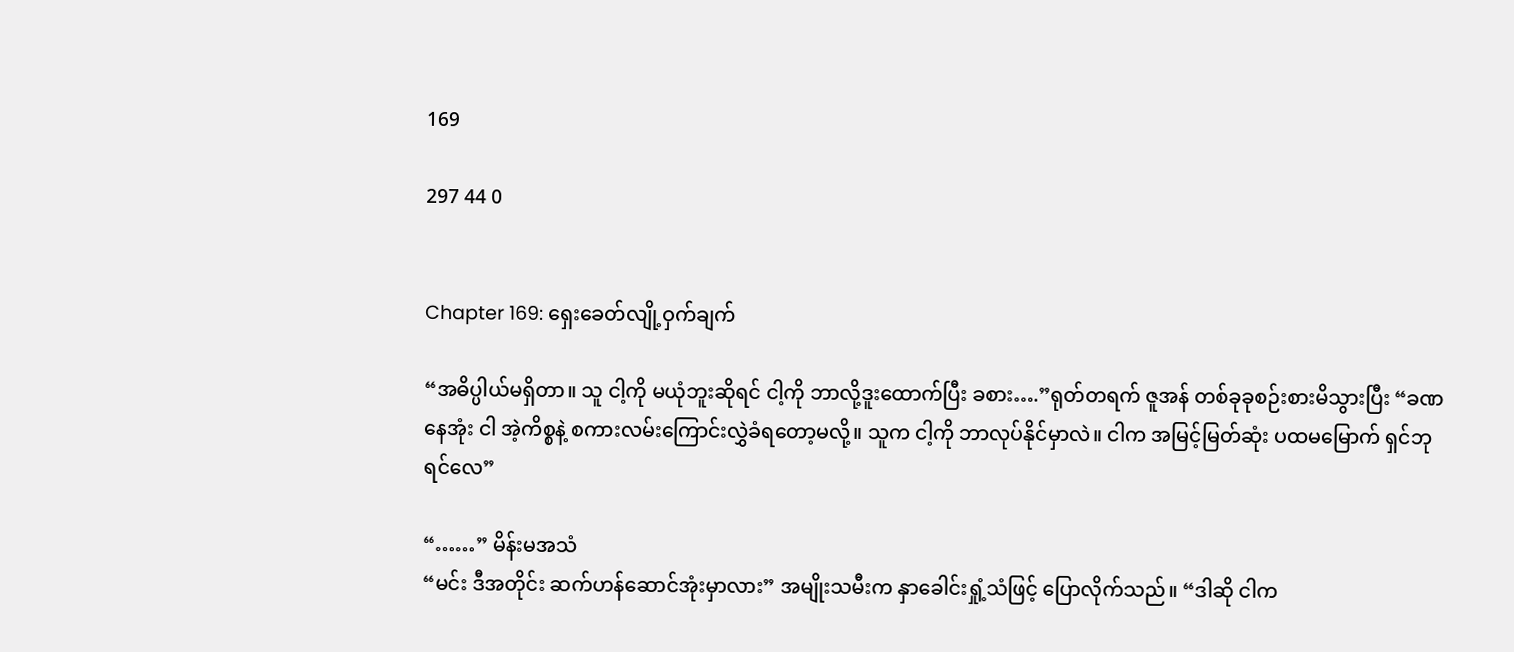169

297 44 0


Chapter 169: ရှေးခေတ်လျို့ဝှက်ချက်

“အဓိပ္ပါယ်မရှိတာ။ သူ ငါ့ကို မယုံဘူးဆိုရင် ငါ့ကို ဘာလို့ဒူးထောက်ပြီး ခစား….”ရုတ်တရက် ဇူအန် တစ်ခုခုစဉ်းစားမိသွားပြီး “ခဏနေအုံး ငါ အဲ့ကိစ္စနဲ့ စကားလမ်းကြောင်းလွှဲခံရတော့မလို့။ သူက ငါ့ကို ဘာလုပ်နိုင်မှာလဲ။ ငါက အမြင့်မြတ်ဆုံး ပထမမြောက် ရှင်ဘုရင်လေ”

“……” မိန်းမအသံ
“မင်း ဒီအတိုင်း ဆက်ဟန်ဆောင်အုံးမှာလား” အမျိုးသမီးက နှာခေါင်းရှုံ့သံဖြင့် ပြောလိုက်သည်။ “ဒါဆို ငါက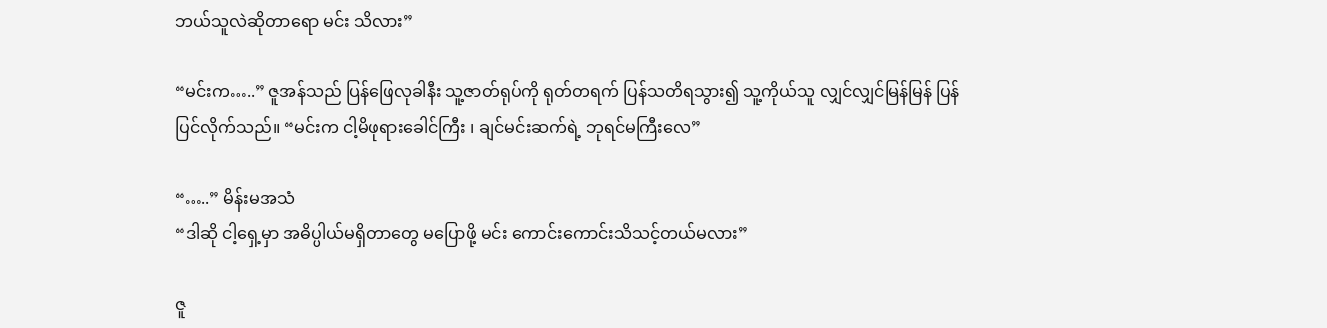ဘယ်သူလဲဆိုတာရော မင်း သိလား”

“မင်းက…..” ဇူအန်သည် ပြန်ဖြေလုခါနီး သူ့ဇာတ်ရုပ်ကို ရုတ်တရက် ပြန်သတိရသွား၍ သူ့ကိုယ်သူ လျှင်လျှင်မြန်မြန် ပြန်ပြင်လိုက်သည်။ “မင်းက ငါ့မိဖုရားခေါင်ကြီး ၊ ချင်မင်းဆက်ရဲ့ ဘုရင်မကြီးလေ”

“…..” မိန်းမအသံ
“ဒါဆို ငါ့ရှေ့မှာ အဓိပ္ပါယ်မရှိတာတွေ မပြောဖို့ မင်း ကောင်းကောင်းသိသင့်တယ်မလား”

ဇူ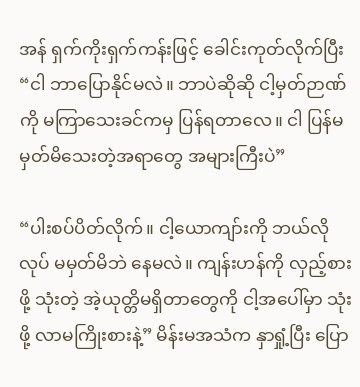အန် ရှက်ကိုးရှက်ကန်းဖြင့် ခေါင်းကုတ်လိုက်ပြီး “ငါ ဘာပြောနိုင်မလဲ။ ဘာပဲဆိုဆို ငါ့မှတ်ဉာဏ်ကို မကြာသေးခင်ကမှ ပြန်ရတာလေ။ ငါ ပြန်မမှတ်မိသေးတဲ့အရာတွေ အများကြီးပဲ”

“ပါးစပ်ပိတ်လိုက်။ ငါ့ယောကျာ်းကို ဘယ်လိုလုပ် မမှတ်မိဘဲ နေမလဲ။ ကျန်းဟန်ကို လှည့်စားဖို့ သုံးတဲ့ အဲ့ယုတ္တိမရှိတာတွေကို ငါ့အပေါ်မှာ သုံးဖို့ လာမကြိုးစားနဲ့” မိန်းမအသံက နှာရှုံ့ပြီး ပြော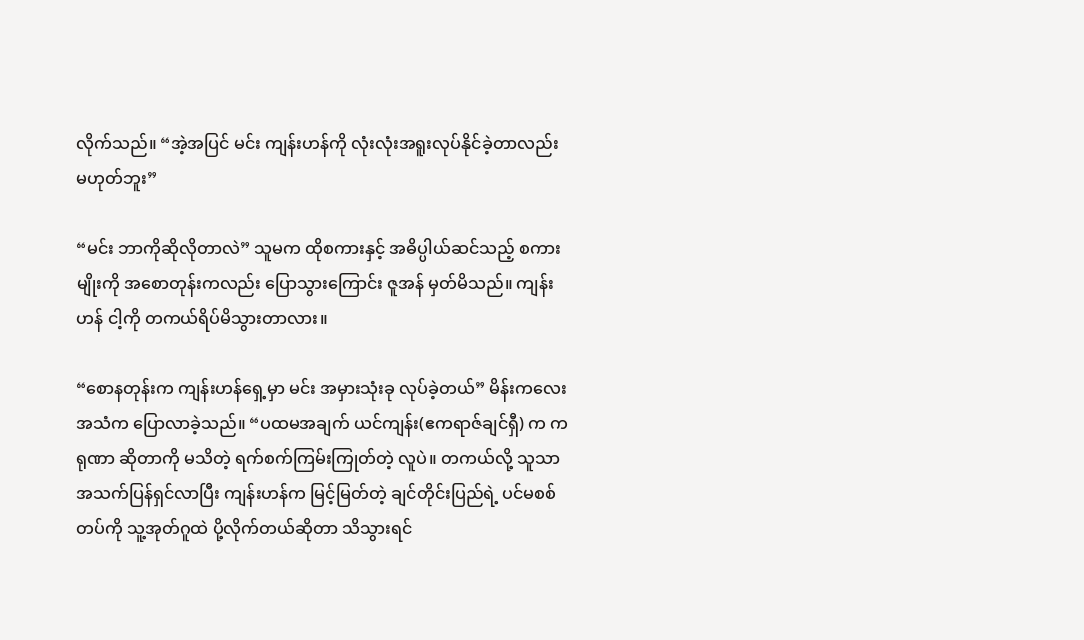လိုက်သည်။ “အဲ့အပြင် မင်း ကျန်းဟန်ကို လုံးလုံးအရူးလုပ်နိုင်ခဲ့တာလည်းမဟုတ်ဘူး”

“မင်း ဘာကိုဆိုလိုတာလဲ” သူမက ထိုစကားနှင့် အဓိပ္ပါယ်ဆင်သည့် စကားမျိုးကို အစောတုန်းကလည်း ပြောသွားကြောင်း ဇူအန် မှတ်မိသည်။ ကျန်းဟန် ငါ့ကို တကယ်ရိပ်မိသွားတာလား။

“စောနတုန်းက ကျန်းဟန်ရှေ့မှာ မင်း အမှားသုံးခု လုပ်ခဲ့တယ်” မိန်းကလေးအသံက ပြောလာခဲ့သည်။ “ပထမအချက် ယင်ကျန်း(ဧကရာဇ်ချင်ရှီ) က ကရုဏာ ဆိုတာကို မသိတဲ့ ရက်စက်ကြမ်းကြုတ်တဲ့ လူပဲ။ တကယ်လို့ သူသာ အသက်ပြန်ရှင်လာပြီး ကျန်းဟန်က မြင့်မြတ်တဲ့ ချင်တိုင်းပြည်ရဲ့ ပင်မစစ်တပ်ကို သူ့အုတ်ဂူထဲ ပို့လိုက်တယ်ဆိုတာ သိသွားရင်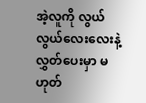အဲ့လူကို လွယ်လွယ်လေးလေးနဲ့ လွှတ်ပေးမှာ မဟုတ်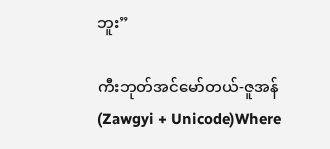ဘူး”

ကီးဘုတ်အင်မော်တယ်-ဇူအန် (Zawgyi + Unicode)Where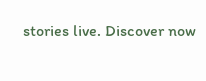stories live. Discover now